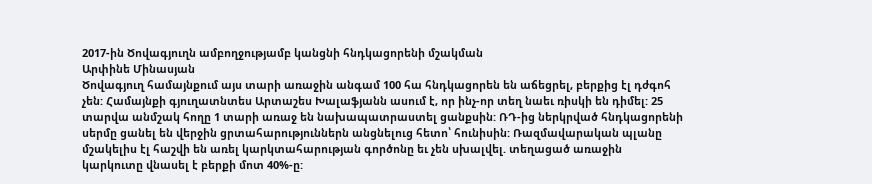2017-ին Ծովագյուղն ամբողջությամբ կանցնի հնդկացորենի մշակման
Արփինե Մինասյան
Ծովագյուղ համայնքում այս տարի առաջին անգամ 100 հա հնդկացորեն են աճեցրել, բերքից էլ դժգոհ չեն: Համայնքի գյուղատնտես Արտաշես Խալաֆյանն ասում է, որ ինչ-որ տեղ նաեւ ռիսկի են դիմել: 25 տարվա անմշակ հողը 1 տարի առաջ են նախապատրաստել ցանքսին: ՌԴ-ից ներկրված հնդկացորենի սերմը ցանել են վերջին ցրտահարություններն անցնելուց հետո՝ հունիսին: Ռազմավարական պլանը մշակելիս էլ հաշվի են առել կարկտահարության գործոնը եւ չեն սխալվել. տեղացած առաջին կարկուտը վնասել է բերքի մոտ 40%-ը: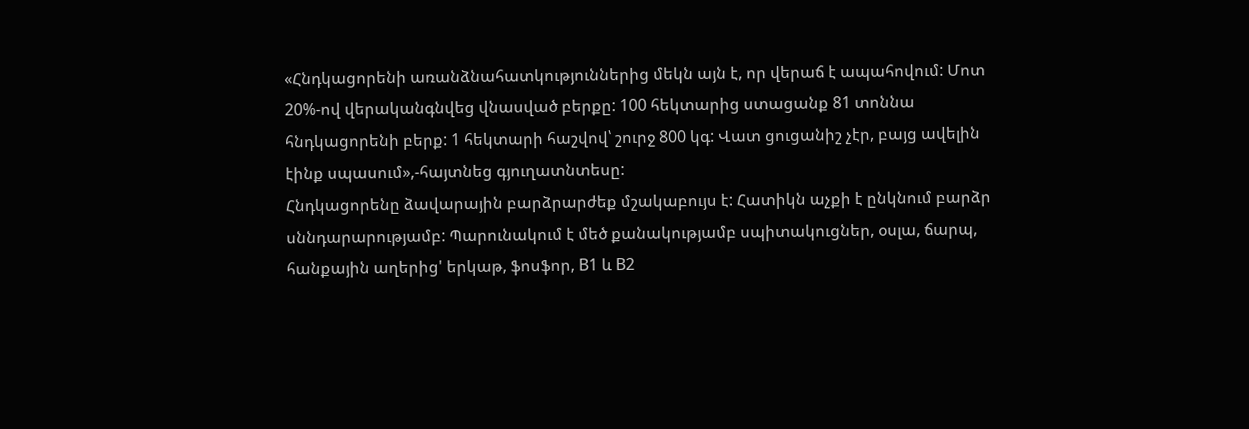«Հնդկացորենի առանձնահատկություններից մեկն այն է, որ վերաճ է ապահովում: Մոտ 20%-ով վերականգնվեց վնասված բերքը: 100 հեկտարից ստացանք 81 տոննա հնդկացորենի բերք: 1 հեկտարի հաշվով՝ շուրջ 800 կգ: Վատ ցուցանիշ չէր, բայց ավելին էինք սպասում»,-հայտնեց գյուղատնտեսը:
Հնդկացորենը ձավարային բարձրարժեք մշակաբույս է: Հատիկն աչքի է ընկնում բարձր սննդարարությամբ: Պարունակում է մեծ քանակությամբ սպիտակուցներ, օսլա, ճարպ, հանքային աղերից' երկաթ, ֆոսֆոր, B1 և B2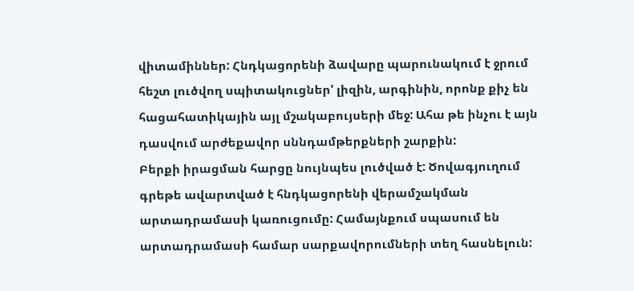վիտամիններ: Հնդկացորենի ձավարը պարունակում է ջրում հեշտ լուծվող սպիտակուցներ' լիզին, արգինին, որոնք քիչ են հացահատիկային այլ մշակաբույսերի մեջ: Ահա թե ինչու է այն դասվում արժեքավոր սննդամթերքների շարքին:
Բերքի իրացման հարցը նույնպես լուծված է: Ծովագյուղում գրեթե ավարտված է հնդկացորենի վերամշակման արտադրամասի կառուցումը: Համայնքում սպասում են արտադրամասի համար սարքավորումների տեղ հասնելուն: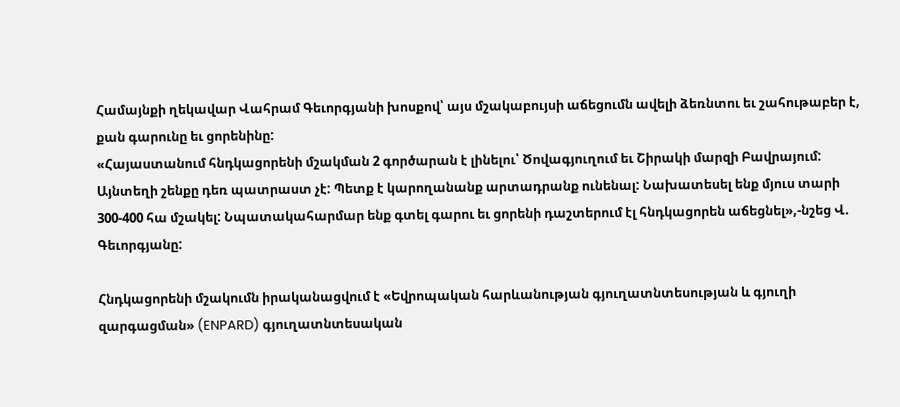Համայնքի ղեկավար Վահրամ Գեւորգյանի խոսքով՝ այս մշակաբույսի աճեցումն ավելի ձեռնտու եւ շահութաբեր է, քան գարունը եւ ցորենինը:
«Հայաստանում հնդկացորենի մշակման 2 գործարան է լինելու՝ Ծովագյուղում եւ Շիրակի մարզի Բավրայում: Այնտեղի շենքը դեռ պատրաստ չէ: Պետք է կարողանանք արտադրանք ունենալ: Նախատեսել ենք մյուս տարի 300-400 հա մշակել: Նպատակահարմար ենք գտել գարու եւ ցորենի դաշտերում էլ հնդկացորեն աճեցնել»,-նշեց Վ. Գեւորգյանը:

Հնդկացորենի մշակումն իրականացվում է «Եվրոպական հարևանության գյուղատնտեսության և գյուղի զարգացման» (ENPARD) գյուղատնտեսական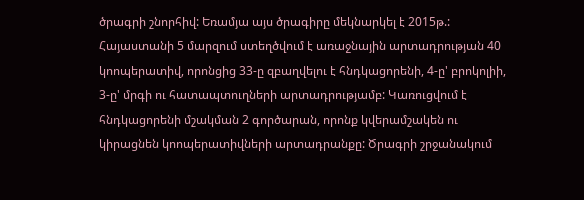ծրագրի շնորհիվ: Եռամյա այս ծրագիրը մեկնարկել է 2015թ.: Հայաստանի 5 մարզում ստեղծվում է առաջնային արտադրության 40 կոոպերատիվ, որոնցից 33-ը զբաղվելու է հնդկացորենի, 4-ը' բրոկոլիի, 3-ը' մրգի ու հատապտուղների արտադրությամբ: Կառուցվում է հնդկացորենի մշակման 2 գործարան, որոնք կվերամշակեն ու կիրացնեն կոոպերատիվների արտադրանքը: Ծրագրի շրջանակում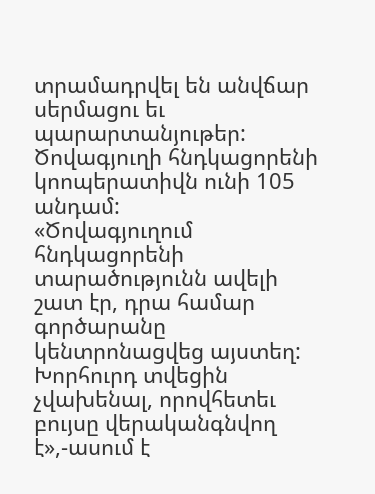տրամադրվել են անվճար սերմացու եւ պարարտանյութեր: Ծովագյուղի հնդկացորենի կոոպերատիվն ունի 105 անդամ:
«Ծովագյուղում հնդկացորենի տարածությունն ավելի շատ էր, դրա համար գործարանը կենտրոնացվեց այստեղ: Խորհուրդ տվեցին չվախենալ, որովհետեւ բույսը վերականգնվող է»,-ասում է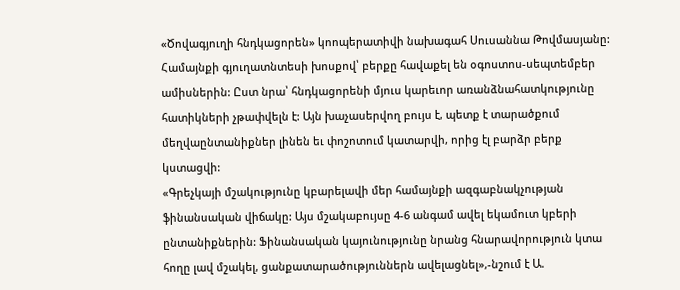«Ծովագյուղի հնդկացորեն» կոոպերատիվի նախագահ Սուսաննա Թովմասյանը:
Համայնքի գյուղատնտեսի խոսքով՝ բերքը հավաքել են օգոստոս-սեպտեմբեր ամիսներին: Ըստ նրա՝ հնդկացորենի մյուս կարեւոր առանձնահատկությունը հատիկների չթափվելն է: Այն խաչասերվող բույս է, պետք է տարածքում մեղվաընտանիքներ լինեն եւ փոշոտում կատարվի, որից էլ բարձր բերք կստացվի:
«Գրեչկայի մշակությունը կբարելավի մեր համայնքի ազգաբնակչության ֆինանսական վիճակը: Այս մշակաբույսը 4-6 անգամ ավել եկամուտ կբերի ընտանիքներին: Ֆինանսական կայունությունը նրանց հնարավորություն կտա հողը լավ մշակել, ցանքատարածություններն ավելացնել»,-նշում է Ա.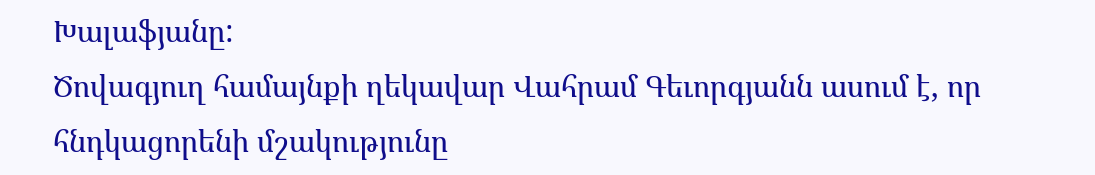Խալաֆյանը:
Ծովագյուղ համայնքի ղեկավար Վահրամ Գեւորգյանն ասում է, որ հնդկացորենի մշակությունը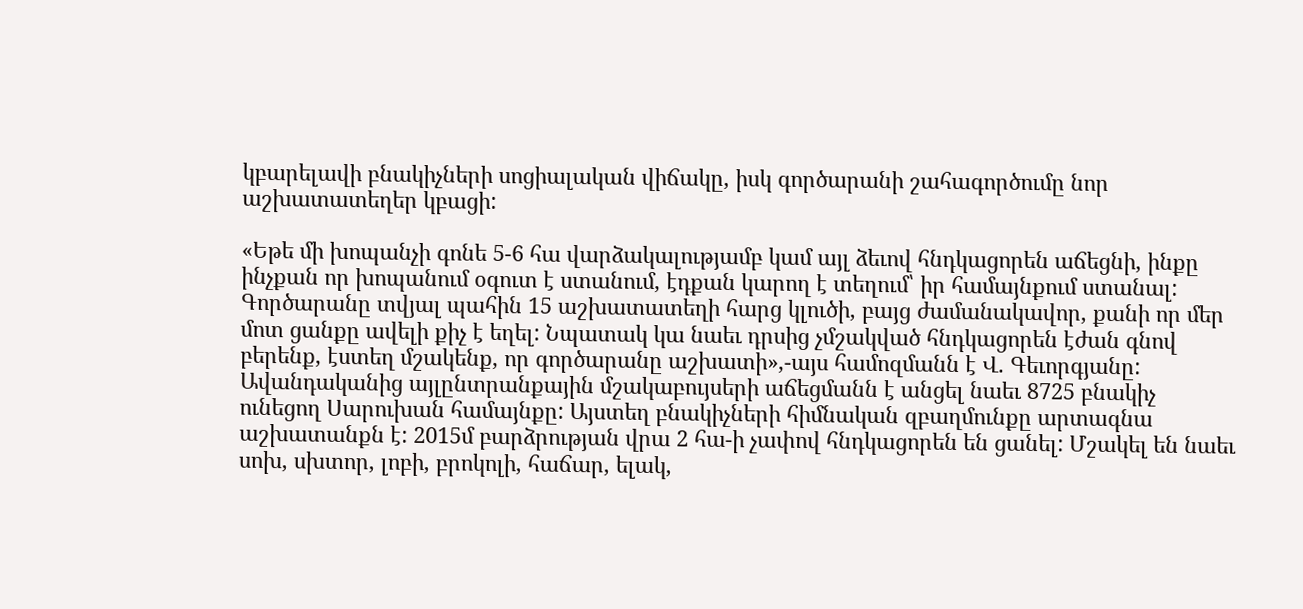կբարելավի բնակիչների սոցիալական վիճակը, իսկ գործարանի շահագործումը նոր աշխատատեղեր կբացի:

«Եթե մի խոպանչի գոնե 5-6 հա վարձակալությամբ կամ այլ ձեւով հնդկացորեն աճեցնի, ինքը ինչքան որ խոպանում օգուտ է ստանում, էդքան կարող է տեղում՝ իր համայնքում ստանալ: Գործարանը տվյալ պահին 15 աշխատատեղի հարց կլուծի, բայց ժամանակավոր, քանի որ մեր մոտ ցանքը ավելի քիչ է եղել: Նպատակ կա նաեւ դրսից չմշակված հնդկացորեն էժան գնով բերենք, էստեղ մշակենք, որ գործարանը աշխատի»,-այս համոզմանն է Վ. Գեւորգյանը:
Ավանդականից այլընտրանքային մշակաբույսերի աճեցմանն է անցել նաեւ 8725 բնակիչ ունեցող Սարուխան համայնքը: Այստեղ բնակիչների հիմնական զբաղմունքը արտագնա աշխատանքն է: 2015մ բարձրության վրա 2 հա-ի չափով հնդկացորեն են ցանել: Մշակել են նաեւ սոխ, սխտոր, լոբի, բրոկոլի, հաճար, ելակ,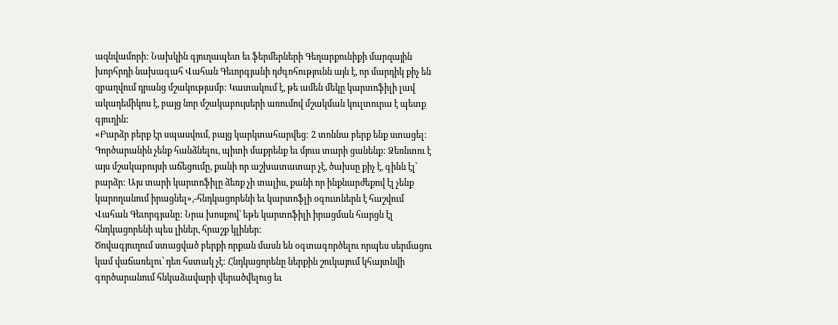ազնվամորի: Նախկին գյուղապետ եւ ֆերմերների Գեղարքունիքի մարզային խորհրդի նախագահ Վահան Գեւորգյանի դժգոհությունն այն է, որ մարդիկ քիչ են զբաղվում դրանց մշակությամբ: Կատակում է, թե ամեն մեկը կարտոֆիլի լավ ակադեմիկոս է, բայց նոր մշակաբույսերի առումով մշակման կուլտուրա է պետք գյուղին:
«Բարձր բերք էր սպասվում, բայց կարկտահարվեց: 2 տոննա բերք ենք ստացել: Գործարանին չենք հանձնելու, պիտի մաքրենք եւ մյուս տարի ցանենք: Ձեռնտու է այս մշակաբույսի աճեցումը, քանի որ աշխատատար չէ, ծախսը քիչ է, գինն էլ՝ բարձր: Այս տարի կարտոֆիլը ձեռք չի տալիս, քանի որ ինքնարժեքով էլ չենք կարողանում իրացնել»,-հնդկացորենի եւ կարտոֆլի օգուտներն է հաշվում Վահան Գեւորգյանը: Նրա խոսքով՝ եթե կարտոֆիլի իրացման հարցն էլ հնդկացորենի պես լիներ, հրաշք կլիներ:
Ծովագյուղում ստացված բերքի որքան մասն են օգտագործելու որպես սերմացու կամ վաճառելու՝ դեռ հստակ չէ: Հնդկացորենը ներքին շուկայում կհայտնվի գործարանում հնկաձավարի վերածվելուց եւ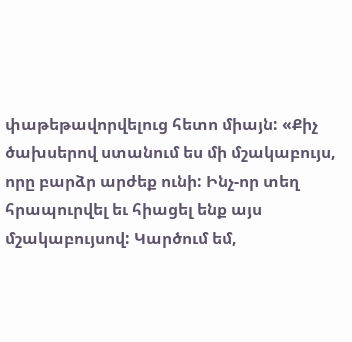փաթեթավորվելուց հետո միայն: «Քիչ ծախսերով ստանում ես մի մշակաբույս, որը բարձր արժեք ունի: Ինչ-որ տեղ հրապուրվել եւ հիացել ենք այս մշակաբույսով: Կարծում եմ,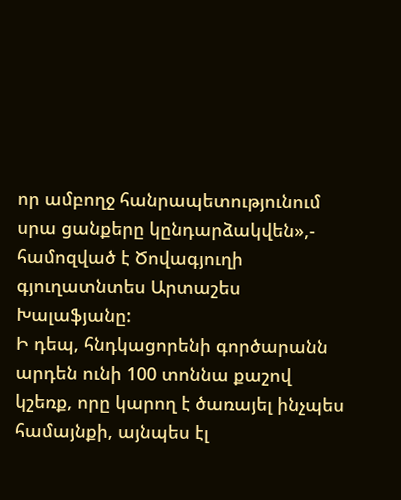որ ամբողջ հանրապետությունում սրա ցանքերը կընդարձակվեն»,- համոզված է Ծովագյուղի գյուղատնտես Արտաշես Խալաֆյանը:
Ի դեպ, հնդկացորենի գործարանն արդեն ունի 100 տոննա քաշով կշեռք, որը կարող է ծառայել ինչպես համայնքի, այնպես էլ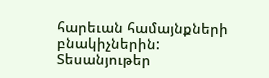հարեւան համայնքների բնակիչներին:
Տեսանյութեր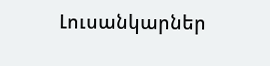Լուսանկարներ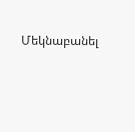Մեկնաբանել